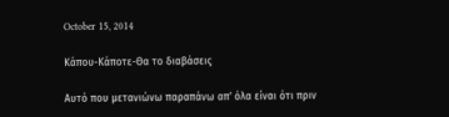October 15, 2014

Κάπου-Κάποτε-Θα το διαβάσεις

Αυτό που μετανιώνω παραπάνω απ' όλα είναι ότι πριν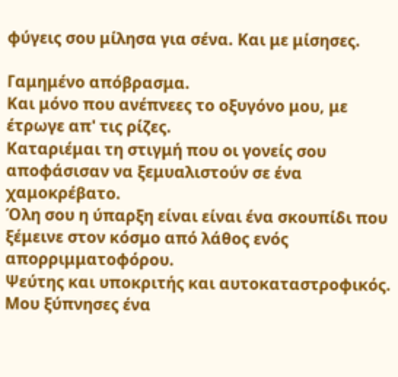φύγεις σου μίλησα για σένα. Και με μίσησες.

Γαμημένο απόβρασμα.
Και μόνο που ανέπνεες το οξυγόνο μου, με έτρωγε απ' τις ρίζες.
Καταριέμαι τη στιγμή που οι γονείς σου αποφάσισαν να ξεμυαλιστούν σε ένα χαμοκρέβατο.
Όλη σου η ύπαρξη είναι είναι ένα σκουπίδι που ξέμεινε στον κόσμο από λάθος ενός απορριμματοφόρου.
Ψεύτης και υποκριτής και αυτοκαταστροφικός.
Μου ξύπνησες ένα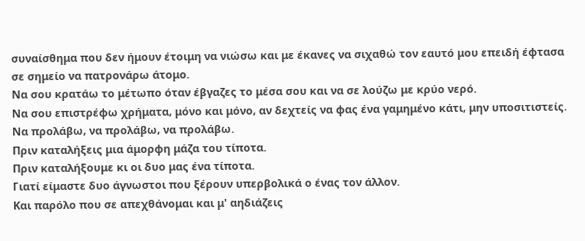συναίσθημα που δεν ήμουν έτοιμη να νιώσω και με έκανες να σιχαθώ τον εαυτό μου επειδή έφτασα σε σημείο να πατρονάρω άτομο.
Να σου κρατάω το μέτωπο όταν έβγαζες το μέσα σου και να σε λούζω με κρύο νερό.
Να σου επιστρέφω χρήματα, μόνο και μόνο, αν δεχτείς να φας ένα γαμημένο κάτι, μην υποσιτιστείς.
Να προλάβω, να προλάβω, να προλάβω.
Πριν καταλήξεις μια άμορφη μάζα του τίποτα.
Πριν καταλήξουμε κι οι δυο μας ένα τίποτα.
Γιατί είμαστε δυο άγνωστοι που ξέρουν υπερβολικά ο ένας τον άλλον.
Και παρόλο που σε απεχθάνομαι και μ' αηδιάζεις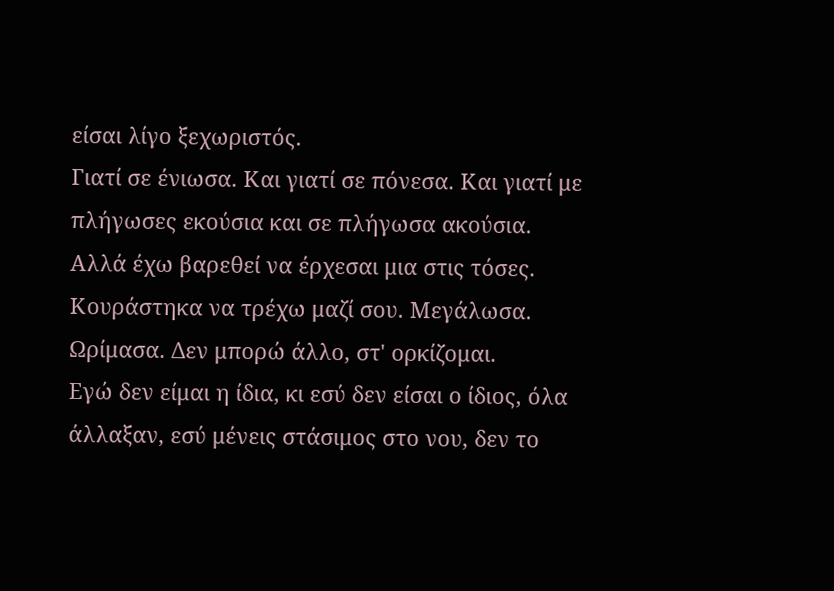είσαι λίγο ξεχωριστός.
Γιατί σε ένιωσα. Και γιατί σε πόνεσα. Και γιατί με πλήγωσες εκούσια και σε πλήγωσα ακούσια.
Αλλά έχω βαρεθεί να έρχεσαι μια στις τόσες. Κουράστηκα να τρέχω μαζί σου. Μεγάλωσα. Ωρίμασα. Δεν μπορώ άλλο, στ' ορκίζομαι.
Εγώ δεν είμαι η ίδια, κι εσύ δεν είσαι ο ίδιος, όλα άλλαξαν, εσύ μένεις στάσιμος στο νου, δεν το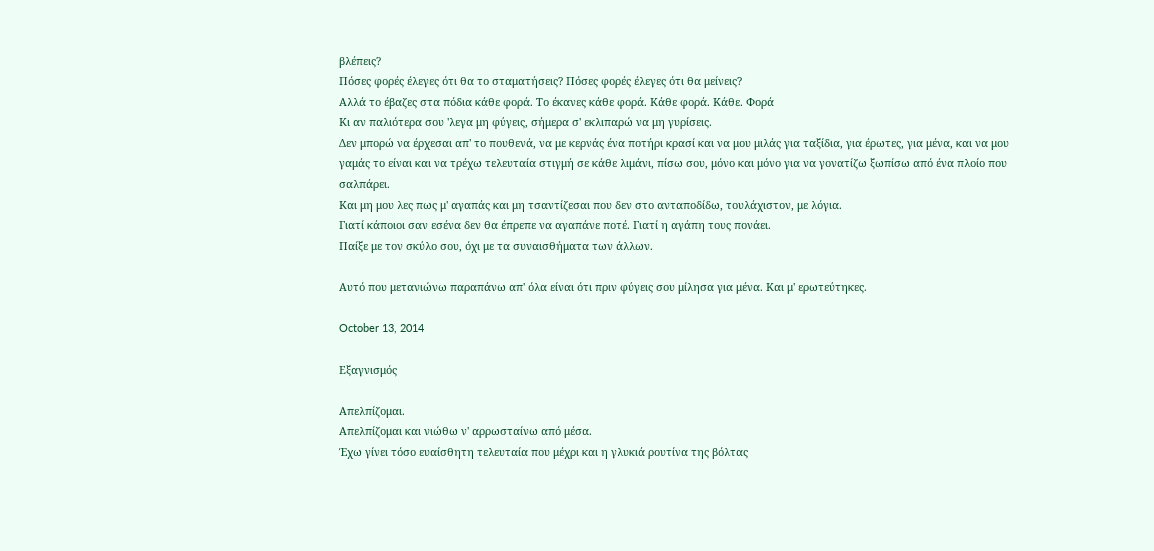βλέπεις?
Πόσες φορές έλεγες ότι θα το σταματήσεις? Πόσες φορές έλεγες ότι θα μείνεις?
Αλλά το έβαζες στα πόδια κάθε φορά. Το έκανες κάθε φορά. Κάθε φορά. Κάθε. Φορά
Κι αν παλιότερα σου 'λεγα μη φύγεις, σήμερα σ' εκλιπαρώ να μη γυρίσεις.
Δεν μπορώ να έρχεσαι απ' το πουθενά, να με κερνάς ένα ποτήρι κρασί και να μου μιλάς για ταξίδια, για έρωτες, για μένα, και να μου γαμάς το είναι και να τρέχω τελευταία στιγμή σε κάθε λιμάνι, πίσω σου, μόνο και μόνο για να γονατίζω ξωπίσω από ένα πλοίο που σαλπάρει.
Και μη μου λες πως μ' αγαπάς και μη τσαντίζεσαι που δεν στο ανταποδίδω, τουλάχιστον, με λόγια.
Γιατί κάποιοι σαν εσένα δεν θα έπρεπε να αγαπάνε ποτέ. Γιατί η αγάπη τους πονάει.
Παίξε με τον σκύλο σου, όχι με τα συναισθήματα των άλλων.

Αυτό που μετανιώνω παραπάνω απ' όλα είναι ότι πριν φύγεις σου μίλησα για μένα. Και μ' ερωτεύτηκες.

October 13, 2014

Εξαγνισμός

Απελπίζομαι.
Απελπίζομαι και νιώθω ν' αρρωσταίνω από μέσα.
Έχω γίνει τόσο ευαίσθητη τελευταία που μέχρι και η γλυκιά ρουτίνα της βόλτας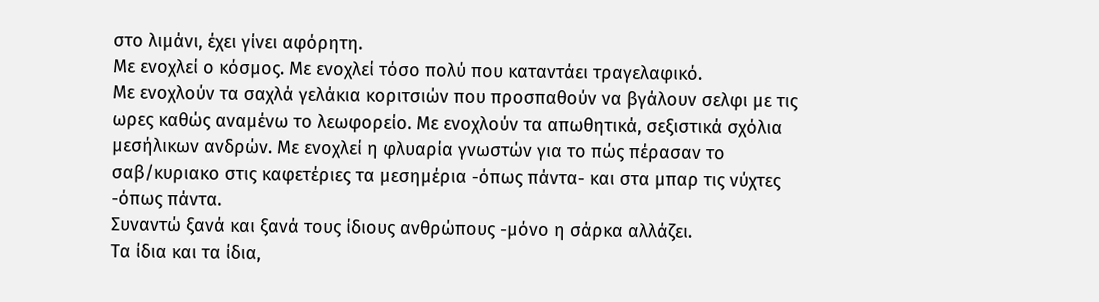στο λιμάνι, έχει γίνει αφόρητη.
Με ενοχλεί ο κόσμος. Με ενοχλεί τόσο πολύ που καταντάει τραγελαφικό.
Με ενοχλούν τα σαχλά γελάκια κοριτσιών που προσπαθούν να βγάλουν σελφι με τις ωρες καθώς αναμένω το λεωφορείο. Με ενοχλούν τα απωθητικά, σεξιστικά σχόλια μεσήλικων ανδρών. Με ενοχλεί η φλυαρία γνωστών για το πώς πέρασαν το σαβ/κυριακο στις καφετέριες τα μεσημέρια -όπως πάντα- και στα μπαρ τις νύχτες -όπως πάντα.
Συναντώ ξανά και ξανά τους ίδιους ανθρώπους -μόνο η σάρκα αλλάζει.
Τα ίδια και τα ίδια,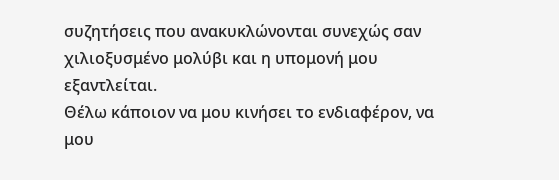συζητήσεις που ανακυκλώνονται συνεχώς σαν χιλιοξυσμένο μολύβι και η υπομονή μου εξαντλείται.
Θέλω κάποιον να μου κινήσει το ενδιαφέρον, να μου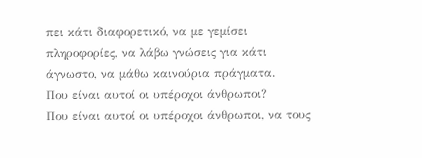πει κάτι διαφορετικό, να με γεμίσει πληροφορίες, να λάβω γνώσεις για κάτι άγνωστο, να μάθω καινούρια πράγματα.
Που είναι αυτοί οι υπέροχοι άνθρωποι?
Που είναι αυτοί οι υπέροχοι άνθρωποι, να τους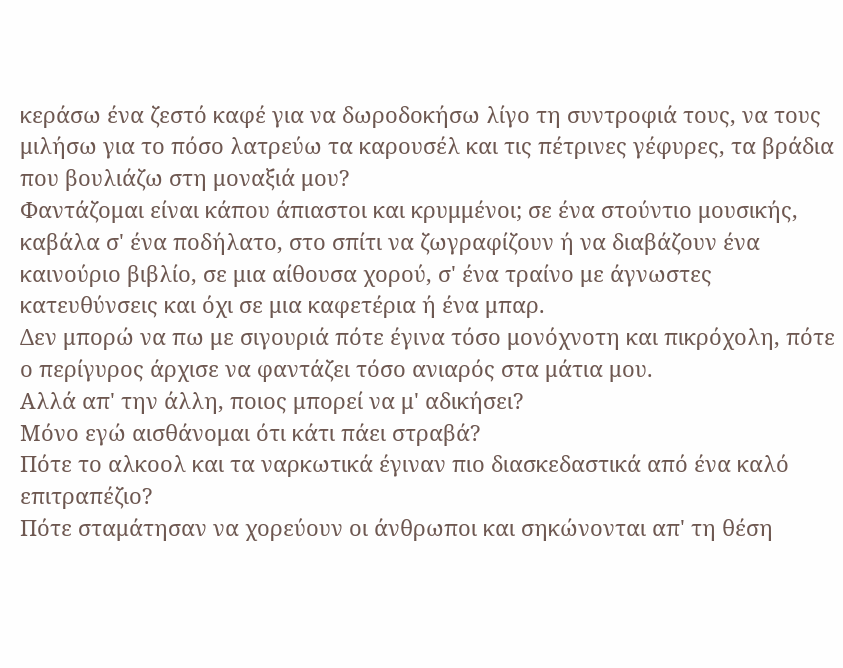κεράσω ένα ζεστό καφέ για να δωροδοκήσω λίγο τη συντροφιά τους, να τους μιλήσω για το πόσο λατρεύω τα καρουσέλ και τις πέτρινες γέφυρες, τα βράδια που βουλιάζω στη μοναξιά μου?
Φαντάζομαι είναι κάπου άπιαστοι και κρυμμένοι; σε ένα στούντιο μουσικής, καβάλα σ' ένα ποδήλατο, στο σπίτι να ζωγραφίζουν ή να διαβάζουν ένα καινούριο βιβλίο, σε μια αίθουσα χορού, σ' ένα τραίνο με άγνωστες κατευθύνσεις και όχι σε μια καφετέρια ή ένα μπαρ.
Δεν μπορώ να πω με σιγουριά πότε έγινα τόσο μονόχνοτη και πικρόχολη, πότε ο περίγυρος άρχισε να φαντάζει τόσο ανιαρός στα μάτια μου.
Αλλά απ' την άλλη, ποιος μπορεί να μ' αδικήσει?
Μόνο εγώ αισθάνομαι ότι κάτι πάει στραβά?
Πότε το αλκοολ και τα ναρκωτικά έγιναν πιο διασκεδαστικά από ένα καλό επιτραπέζιο?
Πότε σταμάτησαν να χορεύουν οι άνθρωποι και σηκώνονται απ' τη θέση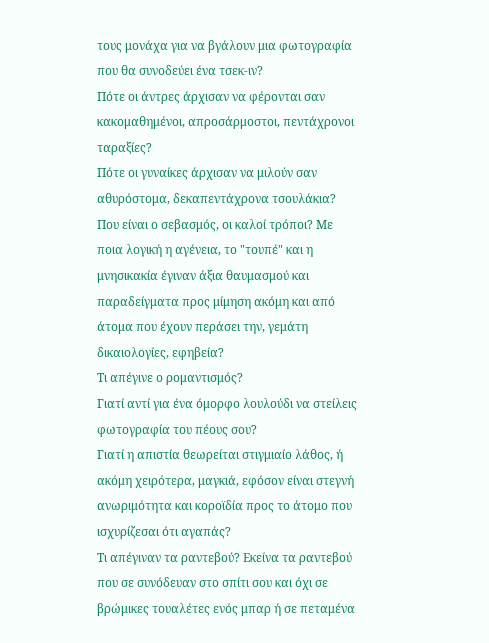τους μονάχα για να βγάλουν μια φωτογραφία που θα συνοδεύει ένα τσεκ-ιν?
Πότε οι άντρες άρχισαν να φέρονται σαν κακομαθημένοι, απροσάρμοστοι, πεντάχρονοι ταραξίες?
Πότε οι γυναίκες άρχισαν να μιλούν σαν αθυρόστομα, δεκαπεντάχρονα τσουλάκια?
Που είναι ο σεβασμός, οι καλοί τρόποι? Με ποια λογική η αγένεια, το "τουπέ" και η μνησικακία έγιναν άξια θαυμασμού και παραδείγματα προς μίμηση ακόμη και από άτομα που έχουν περάσει την, γεμάτη δικαιολογίες, εφηβεία?
Τι απέγινε ο ρομαντισμός?
Γιατί αντί για ένα όμορφο λουλούδι να στείλεις φωτογραφία του πέους σου?
Γιατί η απιστία θεωρείται στιγμιαίο λάθος, ή ακόμη χειρότερα, μαγκιά, εφόσον είναι στεγνή ανωριμότητα και κοροϊδία προς το άτομο που ισχυρίζεσαι ότι αγαπάς?
Τι απέγιναν τα ραντεβού? Εκείνα τα ραντεβού που σε συνόδευαν στο σπίτι σου και όχι σε βρώμικες τουαλέτες ενός μπαρ ή σε πεταμένα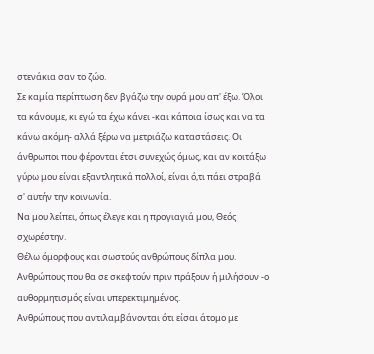στενάκια σαν το ζώο.
Σε καμία περίπτωση δεν βγάζω την ουρά μου απ' έξω. Όλοι τα κάνουμε, κι εγώ τα έχω κάνει -και κάποια ίσως και να τα κάνω ακόμη- αλλά ξέρω να μετριάζω καταστάσεις. Οι άνθρωποι που φέρονται έτσι συνεχώς όμως, και αν κοιτάξω γύρω μου είναι εξαντλητικά πολλοί, είναι ό,τι πάει στραβά σ' αυτήν την κοινωνία.
Να μου λείπει, όπως έλεγε και η προγιαγιά μου, Θεός σχωρέστην.
Θέλω όμορφους και σωστούς ανθρώπους δίπλα μου.
Ανθρώπους που θα σε σκεφτούν πριν πράξουν ή μιλήσουν -ο αυθορμητισμός είναι υπερεκτιμημένος.
Ανθρώπους που αντιλαμβάνονται ότι είσαι άτομο με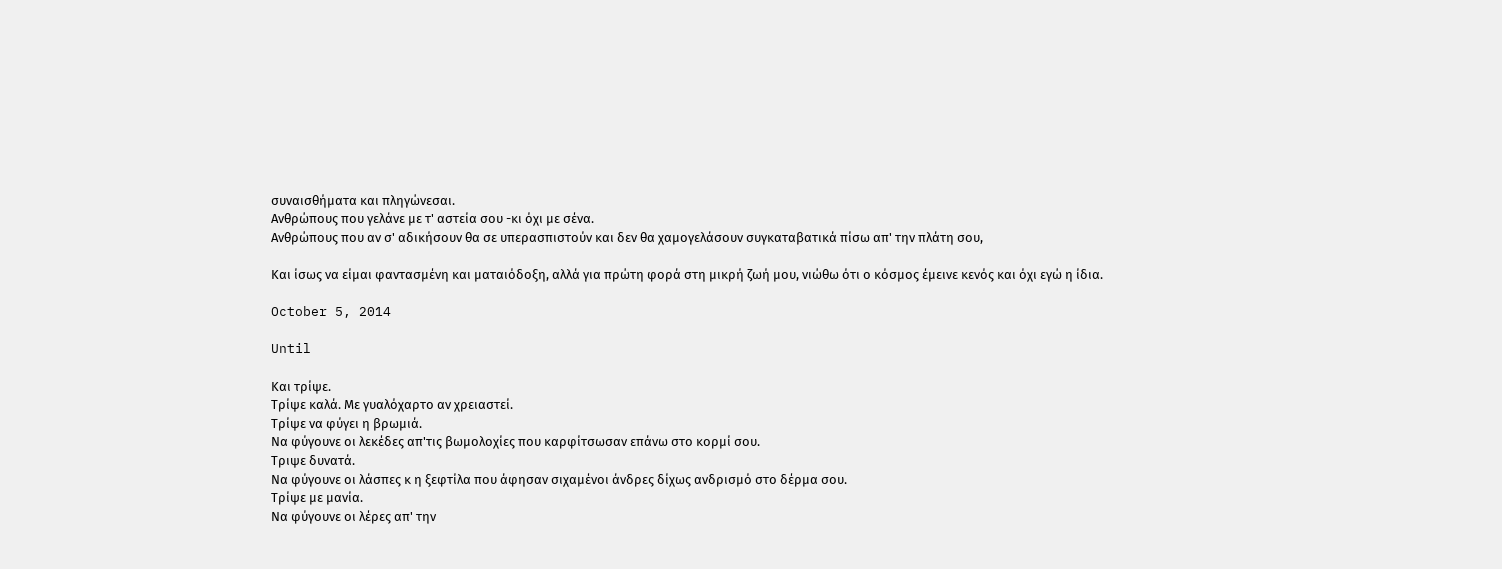συναισθήματα και πληγώνεσαι.
Ανθρώπους που γελάνε με τ' αστεία σου -κι όχι με σένα.
Ανθρώπους που αν σ' αδικήσουν θα σε υπερασπιστούν και δεν θα χαμογελάσουν συγκαταβατικά πίσω απ' την πλάτη σου,

Και ίσως να είμαι φαντασμένη και ματαιόδοξη, αλλά για πρώτη φορά στη μικρή ζωή μου, νιώθω ότι ο κόσμος έμεινε κενός και όχι εγώ η ίδια.

October 5, 2014

Until

Και τρίψε.
Τρίψε καλά. Με γυαλόχαρτο αν χρειαστεί.
Τρίψε να φύγει η βρωμιά.
Να φύγουνε οι λεκέδες απ'τις βωμολοχίες που καρφίτσωσαν επάνω στο κορμί σου.
Τριψε δυνατά.
Να φύγουνε οι λάσπες κ η ξεφτίλα που άφησαν σιχαμένοι άνδρες δίχως ανδρισμό στο δέρμα σου.
Τρίψε με μανία.
Να φύγουνε οι λέρες απ' την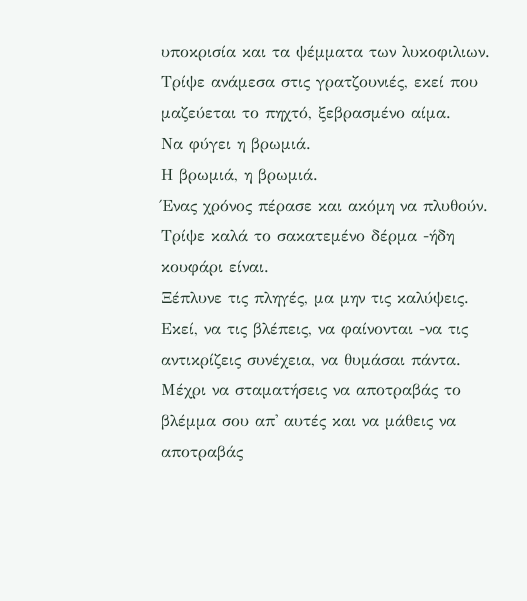υποκρισία και τα ψέμματα των λυκοφιλιων.
Τρίψε ανάμεσα στις γρατζουνιές, εκεί που μαζεύεται το πηχτό, ξεβρασμένο αίμα.
Να φύγει η βρωμιά.
Η βρωμιά, η βρωμιά.
Ένας χρόνος πέρασε και ακόμη να πλυθούν.
Τρίψε καλά το σακατεμένο δέρμα -ήδη κουφάρι είναι.
Ξέπλυνε τις πληγές, μα μην τις καλύψεις.
Εκεί, να τις βλέπεις, να φαίνονται -να τις αντικρίζεις συνέχεια, να θυμάσαι πάντα.
Μέχρι να σταματήσεις να αποτραβάς το βλέμμα σου απ' αυτές και να μάθεις να αποτραβάς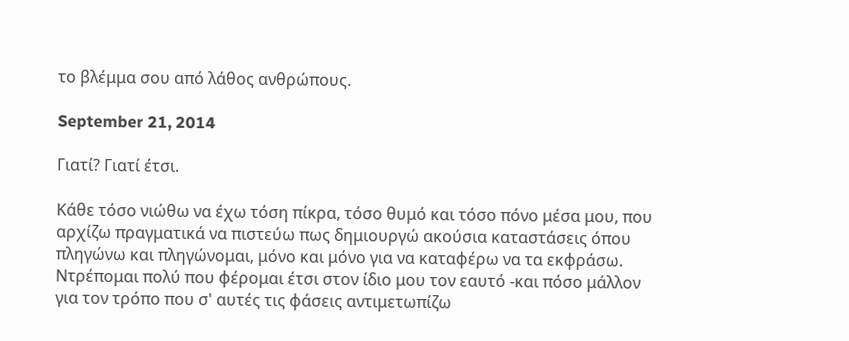το βλέμμα σου από λάθος ανθρώπους.

September 21, 2014

Γιατί? Γιατί έτσι.

Κάθε τόσο νιώθω να έχω τόση πίκρα, τόσο θυμό και τόσο πόνο μέσα μου, που αρχίζω πραγματικά να πιστεύω πως δημιουργώ ακούσια καταστάσεις όπου πληγώνω και πληγώνομαι, μόνο και μόνο για να καταφέρω να τα εκφράσω.
Ντρέπομαι πολύ που φέρομαι έτσι στον ίδιο μου τον εαυτό -και πόσο μάλλον για τον τρόπο που σ' αυτές τις φάσεις αντιμετωπίζω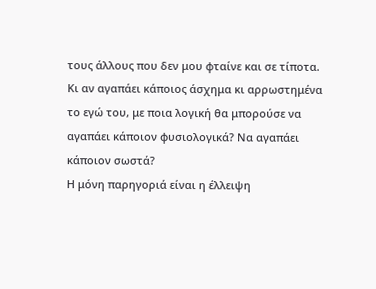τους άλλους που δεν μου φταίνε και σε τίποτα.
Κι αν αγαπάει κάποιος άσχημα κι αρρωστημένα το εγώ του, με ποια λογική θα μπορούσε να αγαπάει κάποιον φυσιολογικά? Να αγαπάει κάποιον σωστά?
Η μόνη παρηγοριά είναι η έλλειψη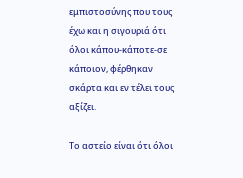εμπιστοσύνης που τους έχω και η σιγουριά ότι όλοι κάπου-κάποτε-σε κάποιον, φέρθηκαν σκάρτα και εν τέλει τους αξίζει.

Το αστείο είναι ότι όλοι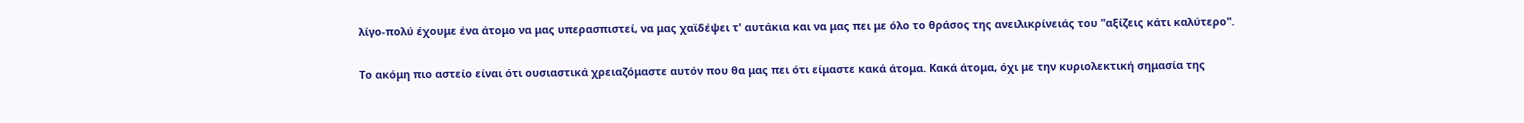λίγο-πολύ έχουμε ένα άτομο να μας υπερασπιστεί, να μας χαϊδέψει τ' αυτάκια και να μας πει με όλο το θράσος της ανειλικρίνειάς του "αξίζεις κάτι καλύτερο".

Το ακόμη πιο αστείο είναι ότι ουσιαστικά χρειαζόμαστε αυτόν που θα μας πει ότι είμαστε κακά άτομα. Κακά άτομα, όχι με την κυριολεκτική σημασία της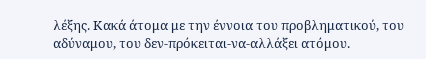λέξης. Κακά άτομα με την έννοια του προβληματικού, του αδύναμου, του δεν-πρόκειται-να-αλλάξει ατόμου.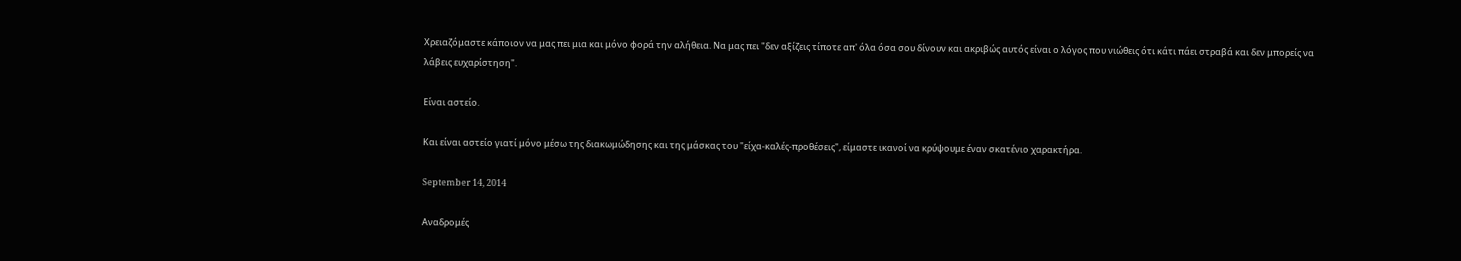Χρειαζόμαστε κάποιον να μας πει μια και μόνο φορά την αλήθεια. Να μας πει "δεν αξίζεις τίποτε απ' όλα όσα σου δίνουν και ακριβώς αυτός είναι ο λόγος που νιώθεις ότι κάτι πάει στραβά και δεν μπορείς να λάβεις ευχαρίστηση".

Είναι αστείο.

Και είναι αστείο γιατί μόνο μέσω της διακωμώδησης και της μάσκας του "είχα-καλές-προθέσεις", είμαστε ικανοί να κρύψουμε έναν σκατένιο χαρακτήρα.

September 14, 2014

Αναδρομές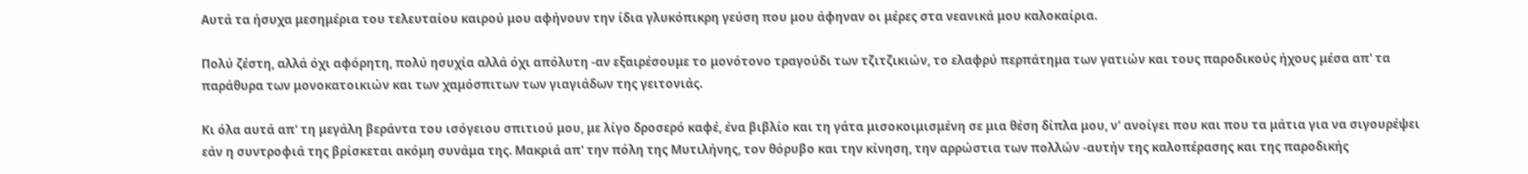Αυτά τα ήσυχα μεσημέρια του τελευταίου καιρού μου αφήνουν την ίδια γλυκόπικρη γεύση που μου άφηναν οι μέρες στα νεανικά μου καλοκαίρια.

Πολύ ζέστη, αλλά όχι αφόρητη, πολύ ησυχία αλλά όχι απόλυτη -αν εξαιρέσουμε το μονότονο τραγούδι των τζιτζικιών, το ελαφρύ περπάτημα των γατιών και τους παροδικούς ήχους μέσα απ' τα παράθυρα των μονοκατοικιών και των χαμόσπιτων των γιαγιάδων της γειτονιάς.

Κι όλα αυτά απ' τη μεγάλη βεράντα του ισόγειου σπιτιού μου, με λίγο δροσερό καφέ, ένα βιβλίο και τη γάτα μισοκοιμισμένη σε μια θέση δίπλα μου, ν' ανοίγει που και που τα μάτια για να σιγουρέψει εάν η συντροφιά της βρίσκεται ακόμη συνάμα της. Μακριά απ' την πόλη της Μυτιλήνης, τον θόρυβο και την κίνηση, την αρρώστια των πολλών -αυτήν της καλοπέρασης και της παροδικής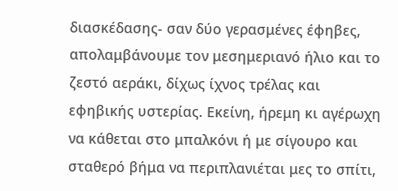διασκέδασης- σαν δύο γερασμένες έφηβες, απολαμβάνουμε τον μεσημεριανό ήλιο και το ζεστό αεράκι, δίχως ίχνος τρέλας και εφηβικής υστερίας. Εκείνη, ήρεμη κι αγέρωχη να κάθεται στο μπαλκόνι ή με σίγουρο και σταθερό βήμα να περιπλανιέται μες το σπίτι,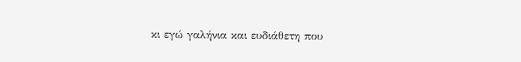κι εγώ γαλήνια και ευδιάθετη που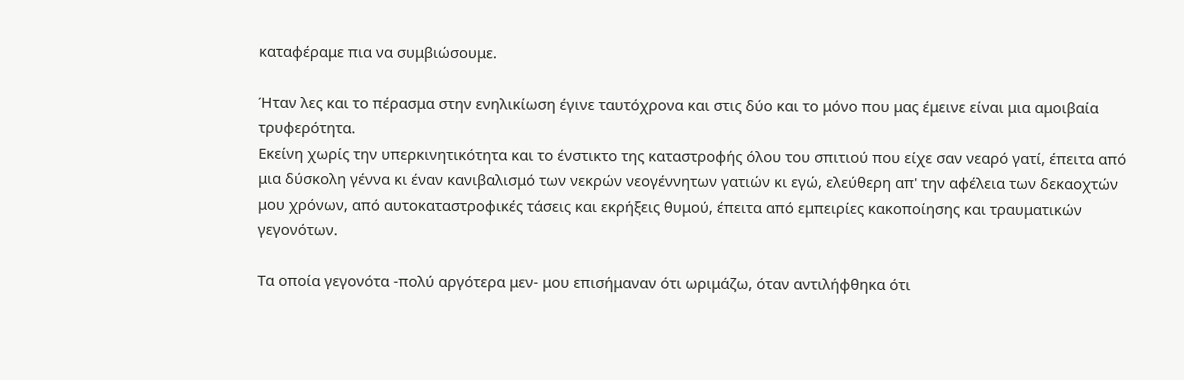καταφέραμε πια να συμβιώσουμε.

Ήταν λες και το πέρασμα στην ενηλικίωση έγινε ταυτόχρονα και στις δύο και το μόνο που μας έμεινε είναι μια αμοιβαία τρυφερότητα.
Εκείνη χωρίς την υπερκινητικότητα και το ένστικτο της καταστροφής όλου του σπιτιού που είχε σαν νεαρό γατί, έπειτα από μια δύσκολη γέννα κι έναν κανιβαλισμό των νεκρών νεογέννητων γατιών κι εγώ, ελεύθερη απ' την αφέλεια των δεκαοχτών μου χρόνων, από αυτοκαταστροφικές τάσεις και εκρήξεις θυμού, έπειτα από εμπειρίες κακοποίησης και τραυματικών γεγονότων.

Τα οποία γεγονότα -πολύ αργότερα μεν- μου επισήμαναν ότι ωριμάζω, όταν αντιλήφθηκα ότι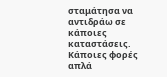σταμάτησα να αντιδράω σε κάποιες καταστάσεις. Κάποιες φορές απλά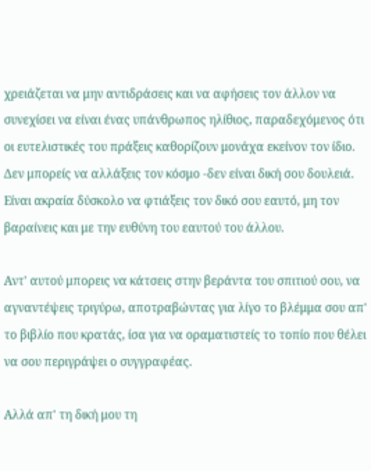χρειάζεται να μην αντιδράσεις και να αφήσεις τον άλλον να συνεχίσει να είναι ένας υπάνθρωπος ηλίθιος, παραδεχόμενος ότι οι ευτελιστικές του πράξεις καθορίζουν μονάχα εκείνον τον ίδιο. Δεν μπορείς να αλλάξεις τον κόσμο -δεν είναι δική σου δουλειά. Είναι ακραία δύσκολο να φτιάξεις τον δικό σου εαυτό, μη τον βαραίνεις και με την ευθύνη του εαυτού του άλλου.

Αντ' αυτού μπορεις να κάτσεις στην βεράντα του σπιτιού σου, να αγναντέψεις τριγύρω, αποτραβώντας για λίγο το βλέμμα σου απ' το βιβλίο που κρατάς, ίσα για να οραματιστείς το τοπίο που θέλει να σου περιγράψει ο συγγραφέας.

Αλλά απ' τη δική μου τη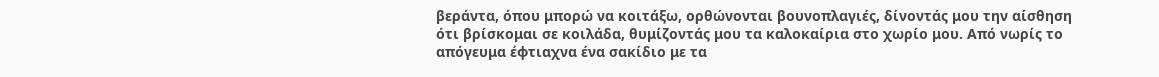βεράντα, όπου μπορώ να κοιτάξω, ορθώνονται βουνοπλαγιές, δίνοντάς μου την αίσθηση ότι βρίσκομαι σε κοιλάδα, θυμίζοντάς μου τα καλοκαίρια στο χωρίο μου. Από νωρίς το απόγευμα έφτιαχνα ένα σακίδιο με τα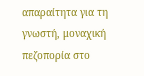απαραίτητα για τη γνωστή, μοναχική πεζοπορία στο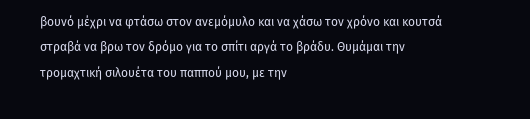βουνό μέχρι να φτάσω στον ανεμόμυλο και να χάσω τον χρόνο και κουτσά στραβά να βρω τον δρόμο για το σπίτι αργά το βράδυ. Θυμάμαι την τρομαχτική σιλουέτα του παππού μου, με την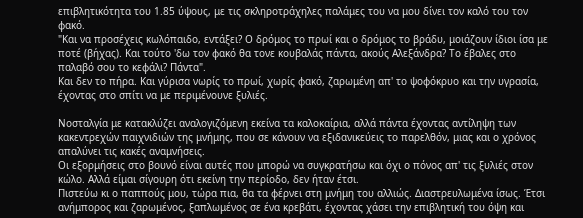επιβλητικότητα του 1.85 ύψους, με τις σκληροτράχηλες παλάμες του να μου δίνει τον καλό του τον φακό.
"Και να προσέχεις κωλόπαιδο, εντάξει? Ο δρόμος το πρωί και ο δρόμος το βράδυ, μοιάζουν ίδιοι ίσα με ποτέ (βήχας). Και τούτο 'δω τον φακό θα τονε κουβαλάς πάντα, ακούς Αλεξάνδρα? Το έβαλες στο παλαβό σου το κεφάλι? Πάντα".
Και δεν το πήρα. Και γύρισα νωρίς το πρωί, χωρίς φακό, ζαρωμένη απ' το ψοφόκρυο και την υγρασία, έχοντας στο σπίτι να με περιμένουνε ξυλιές.

Νοσταλγία με κατακλύζει αναλογιζόμενη εκείνα τα καλοκαίρια, αλλά πάντα έχοντας αντίληψη των κακεντρεχών παιχνιδιών της μνήμης, που σε κάνουν να εξιδανικεύεις το παρελθόν, μιας και ο χρόνος απαλύνει τις κακές αναμνήσεις.
Οι εξορμήσεις στο βουνό είναι αυτές που μπορώ να συγκρατήσω και όχι ο πόνος απ' τις ξυλιές στον κώλο. Αλλά είμαι σίγουρη ότι εκείνη την περίοδο, δεν ήταν έτσι.
Πιστεύω κι ο παππούς μου, τώρα πια, θα τα φέρνει στη μνήμη του αλλιώς. Διαστρευλωμένα ίσως. Έτσι ανήμπορος και ζαρωμένος, ξαπλωμένος σε ένα κρεβάτι, έχοντας χάσει την επιβλητική του όψη και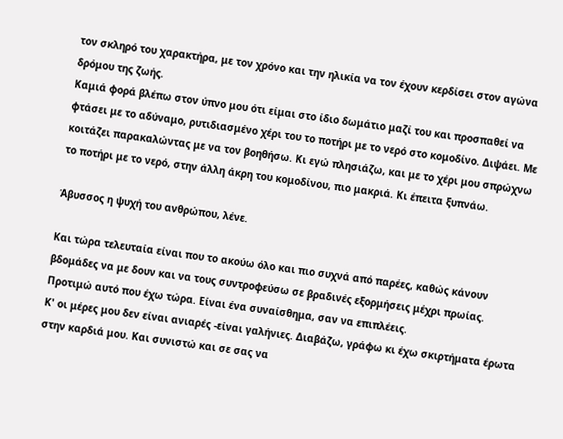τον σκληρό του χαρακτήρα, με τον χρόνο και την ηλικία να τον έχουν κερδίσει στον αγώνα δρόμου της ζωής.
Καμιά φορά βλέπω στον ύπνο μου ότι είμαι στο ίδιο δωμάτιο μαζί του και προσπαθεί να φτάσει με το αδύναμο, ρυτιδιασμένο χέρι του το ποτήρι με το νερό στο κομοδίνο. Διψάει. Με κοιτάζει παρακαλώντας με να τον βοηθήσω. Κι εγώ πλησιάζω, και με το χέρι μου σπρώχνω το ποτήρι με το νερό, στην άλλη άκρη του κομοδίνου, πιο μακριά. Κι έπειτα ξυπνάω.

Άβυσσος η ψυχή του ανθρώπου, λένε.

Και τώρα τελευταία είναι που το ακούω όλο και πιο συχνά από παρέες, καθώς κάνουν βδομάδες να με δουν και να τους συντροφεύσω σε βραδινές εξορμήσεις μέχρι πρωίας. Προτιμώ αυτό που έχω τώρα. Είναι ένα συναίσθημα, σαν να επιπλέεις.
Κ' οι μέρες μου δεν είναι ανιαρές -είναι γαλήνιες. Διαβάζω, γράφω κι έχω σκιρτήματα έρωτα στην καρδιά μου. Και συνιστώ και σε σας να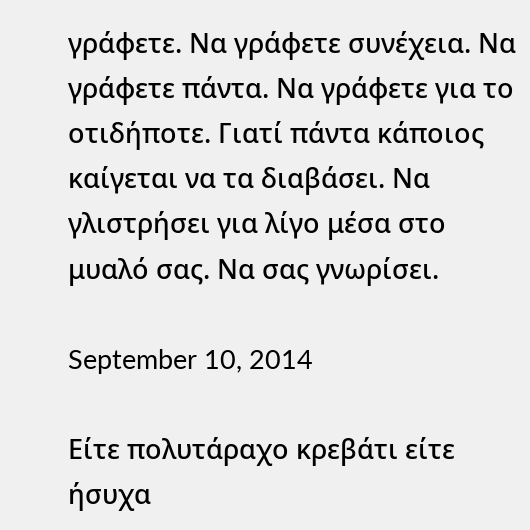γράφετε. Να γράφετε συνέχεια. Να γράφετε πάντα. Να γράφετε για το οτιδήποτε. Γιατί πάντα κάποιος καίγεται να τα διαβάσει. Να γλιστρήσει για λίγο μέσα στο μυαλό σας. Να σας γνωρίσει.

September 10, 2014

Είτε πολυτάραχο κρεβάτι είτε ήσυχα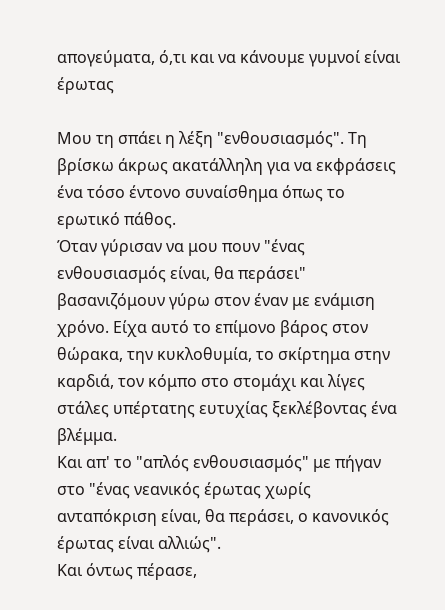απογεύματα, ό,τι και να κάνουμε γυμνοί είναι έρωτας

Μου τη σπάει η λέξη "ενθουσιασμός". Τη βρίσκω άκρως ακατάλληλη για να εκφράσεις ένα τόσο έντονο συναίσθημα όπως το ερωτικό πάθος.
Όταν γύρισαν να μου πουν "ένας ενθουσιασμός είναι, θα περάσει" βασανιζόμουν γύρω στον έναν με ενάμιση χρόνο. Είχα αυτό το επίμονο βάρος στον θώρακα, την κυκλοθυμία, το σκίρτημα στην καρδιά, τον κόμπο στο στομάχι και λίγες στάλες υπέρτατης ευτυχίας ξεκλέβοντας ένα βλέμμα.
Και απ' το "απλός ενθουσιασμός" με πήγαν στο "ένας νεανικός έρωτας χωρίς ανταπόκριση είναι, θα περάσει, ο κανονικός έρωτας είναι αλλιώς".
Και όντως πέρασε,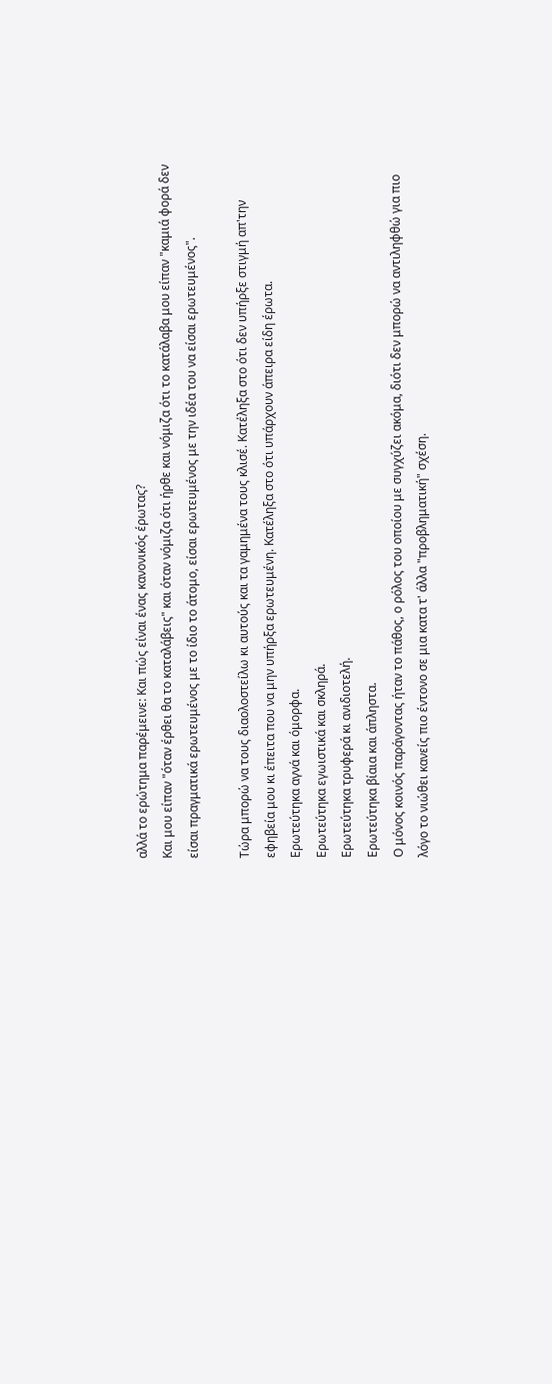αλλά το ερώτημα παρέμεινε: Και πώς είναι ένας κανονικός έρωτας?
Και μου είπαν "όταν έρθει θα το καταλάβεις" και όταν νόμιζα ότι ήρθε και νόμιζα ότι το κατάλαβα μου είπαν "καμιά φορά δεν είσαι πραγματικά ερωτευμένος με το ίδιο το άτομο, είσαι ερωτευμένος με την ιδέα του να είσαι ερωτευμένος".

Τώρα μπορώ να τους διαολοστείλω κι αυτούς και τα γαμημένα τους κλισέ. Κατέληξα στο ότι δεν υπήρξε στιγμή απ'την εφηβεία μου κι έπειτα που να μην υπήρξα ερωτευμένη. Κατέληξα στο ότι υπάρχουν άπειρα είδη έρωτα.
Ερωτεύτηκα αγνά και όμορφα.
Ερωτεύτηκα εγωιστικά και σκληρά.
Ερωτεύτηκα τρυφερά κι ανιδιοτελή.
Ερωτεύτηκα βίαια και άπληστα.
Ο μόνος κοινός παράγοντας ήταν το πάθος, ο ρόλος του οποίου με συγχύζει ακόμα, διότι δεν μπορώ να αντιληφθώ για πιο λόγο το νιώθει κανείς πιο έντονο σε μια κατα τ' άλλα "προβληματική" σχέση.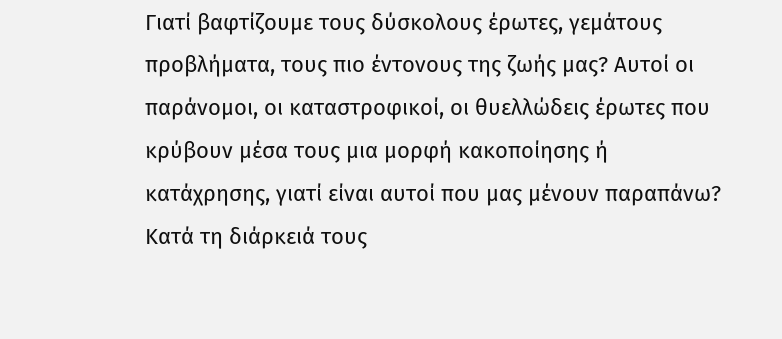Γιατί βαφτίζουμε τους δύσκολους έρωτες, γεμάτους προβλήματα, τους πιο έντονους της ζωής μας? Αυτοί οι παράνομοι, οι καταστροφικοί, οι θυελλώδεις έρωτες που κρύβουν μέσα τους μια μορφή κακοποίησης ή κατάχρησης, γιατί είναι αυτοί που μας μένουν παραπάνω? Κατά τη διάρκειά τους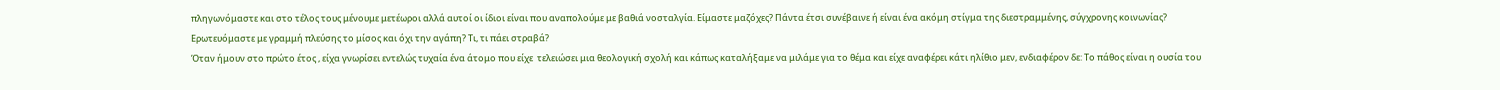πληγωνόμαστε και στο τέλος τους μένουμε μετέωροι αλλά αυτοί οι ίδιοι είναι που αναπολούμε με βαθιά νοσταλγία. Είμαστε μαζόχες? Πάντα έτσι συνέβαινε ή είναι ένα ακόμη στίγμα της διεστραμμένης, σύγχρονης κοινωνίας? Ερωτευόμαστε με γραμμή πλεύσης το μίσος και όχι την αγάπη? Τι, τι πάει στραβά?
Όταν ήμουν στο πρώτο έτος , είχα γνωρίσει εντελώς τυχαία ένα άτομο που είχε  τελειώσει μια θεολογική σχολή και κάπως καταλήξαμε να μιλάμε για το θέμα και είχε αναφέρει κάτι ηλίθιο μεν, ενδιαφέρον δε: Το πάθος είναι η ουσία του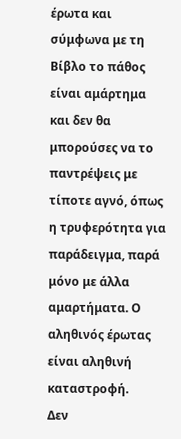έρωτα και σύμφωνα με τη Βίβλο το πάθος είναι αμάρτημα και δεν θα μπορούσες να το παντρέψεις με τίποτε αγνό, όπως η τρυφερότητα για παράδειγμα, παρά μόνο με άλλα αμαρτήματα. Ο αληθινός έρωτας είναι αληθινή καταστροφή.
Δεν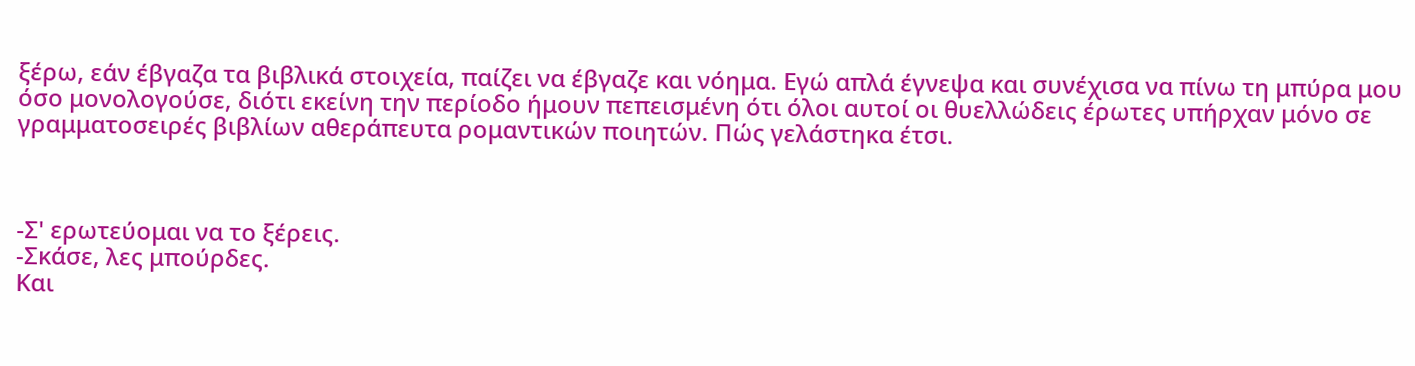ξέρω, εάν έβγαζα τα βιβλικά στοιχεία, παίζει να έβγαζε και νόημα. Εγώ απλά έγνεψα και συνέχισα να πίνω τη μπύρα μου όσο μονολογούσε, διότι εκείνη την περίοδο ήμουν πεπεισμένη ότι όλοι αυτοί οι θυελλώδεις έρωτες υπήρχαν μόνο σε γραμματοσειρές βιβλίων αθεράπευτα ρομαντικών ποιητών. Πώς γελάστηκα έτσι.



-Σ' ερωτεύομαι να το ξέρεις.
-Σκάσε, λες μπούρδες.
Και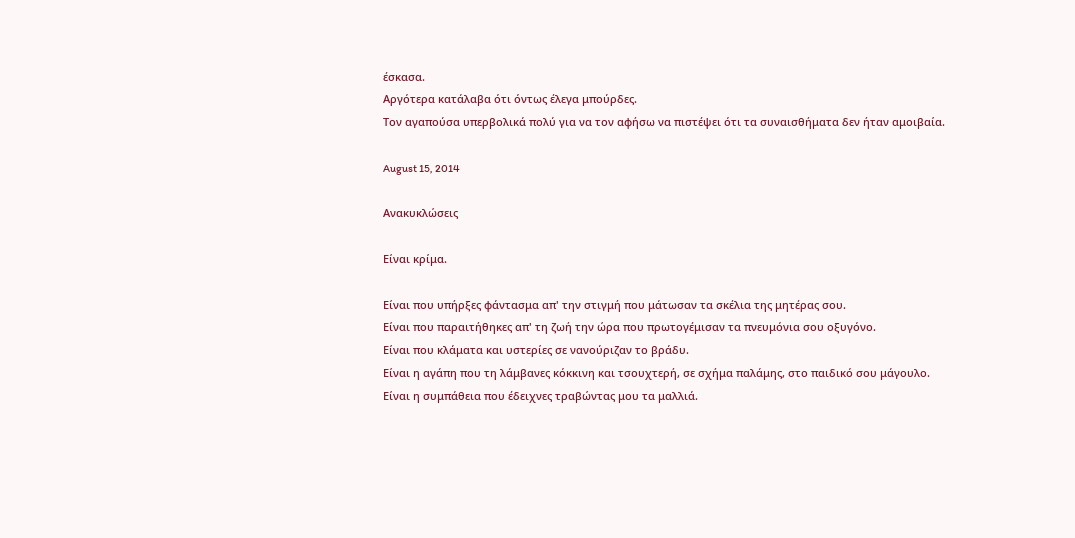έσκασα.
Αργότερα κατάλαβα ότι όντως έλεγα μπούρδες.
Τον αγαπούσα υπερβολικά πολύ για να τον αφήσω να πιστέψει ότι τα συναισθήματα δεν ήταν αμοιβαία.

August 15, 2014

Ανακυκλώσεις

Είναι κρίμα.

Είναι που υπήρξες φάντασμα απ' την στιγμή που μάτωσαν τα σκέλια της μητέρας σου.
Είναι που παραιτήθηκες απ' τη ζωή την ώρα που πρωτογέμισαν τα πνευμόνια σου οξυγόνο.
Είναι που κλάματα και υστερίες σε νανούριζαν το βράδυ.
Είναι η αγάπη που τη λάμβανες κόκκινη και τσουχτερή, σε σχήμα παλάμης, στο παιδικό σου μάγουλο.
Είναι η συμπάθεια που έδειχνες τραβώντας μου τα μαλλιά.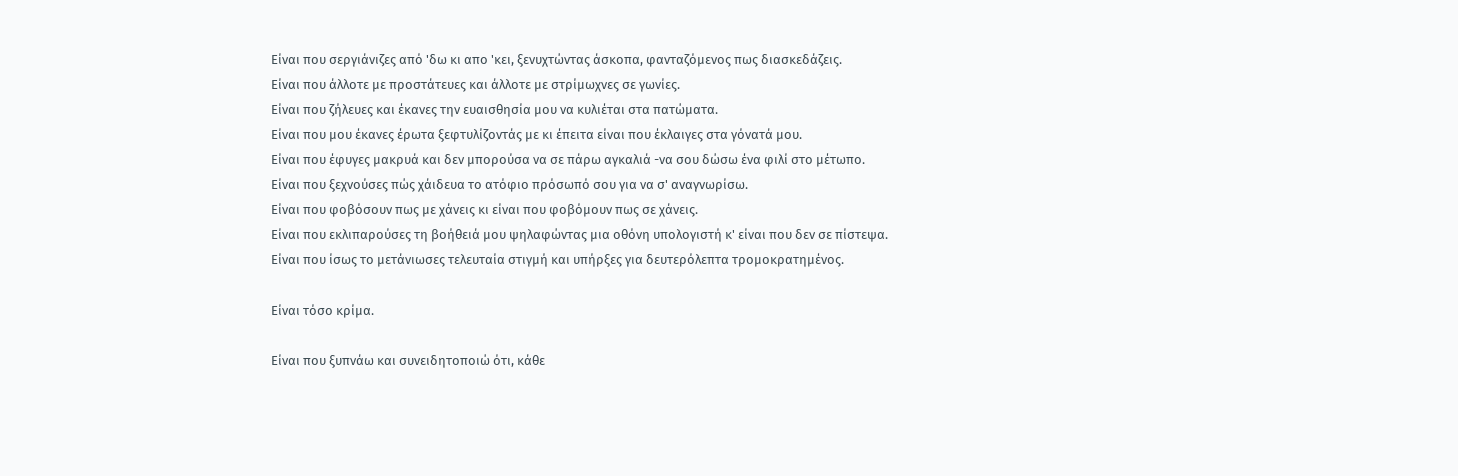Είναι που σεργιάνιζες από 'δω κι απο 'κει, ξενυχτώντας άσκοπα, φανταζόμενος πως διασκεδάζεις.
Είναι που άλλοτε με προστάτευες και άλλοτε με στρίμωχνες σε γωνίες.
Είναι που ζήλευες και έκανες την ευαισθησία μου να κυλιέται στα πατώματα.
Είναι που μου έκανες έρωτα ξεφτυλίζοντάς με κι έπειτα είναι που έκλαιγες στα γόνατά μου.
Είναι που έφυγες μακρυά και δεν μπορούσα να σε πάρω αγκαλιά -να σου δώσω ένα φιλί στο μέτωπο.
Είναι που ξεχνούσες πώς χάιδευα το ατόφιο πρόσωπό σου για να σ' αναγνωρίσω.
Είναι που φοβόσουν πως με χάνεις κι είναι που φοβόμουν πως σε χάνεις.
Είναι που εκλιπαρούσες τη βοήθειά μου ψηλαφώντας μια οθόνη υπολογιστή κ' είναι που δεν σε πίστεψα.
Είναι που ίσως το μετάνιωσες τελευταία στιγμή και υπήρξες για δευτερόλεπτα τρομοκρατημένος.

Είναι τόσο κρίμα.

Είναι που ξυπνάω και συνειδητοποιώ ότι, κάθε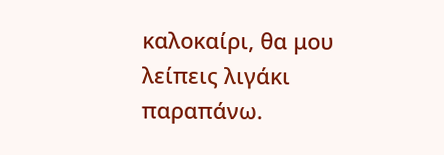καλοκαίρι, θα μου λείπεις λιγάκι παραπάνω.